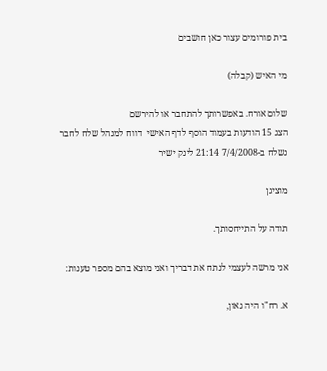בית פורומים עצור כאן חושבים

מי האיש (קבלה)

שלום אורח. באפשרותך להתחבר או להירשם
הצג 15 הודעות בעמוד הוסף לדף האישי  דווח למנהל שלח לחבר
נשלח ב-7/4/2008 21:14 לינק ישיר

מוציגן

תודה על התייחסותך.

אני מרשה לעצמי לנתח את דבריך ואני מוצא בהם מספר טענות:

א. רח"ו היה גאון,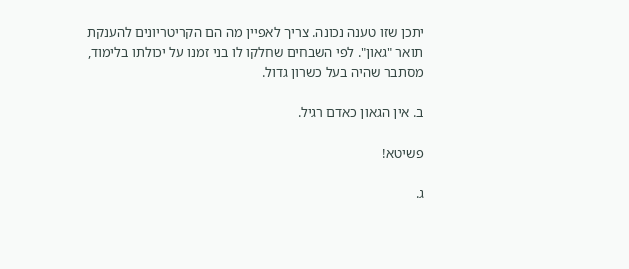יתכן שזו טענה נכונה. צריך לאפיין מה הם הקריטריונים להענקת תואר "גאון". לפי השבחים שחלקו לו בני זמנו על יכולתו בלימוד, מסתבר שהיה בעל כשרון גדול.

ב. אין הגאון כאדם רגיל.

פשיטא!

ג.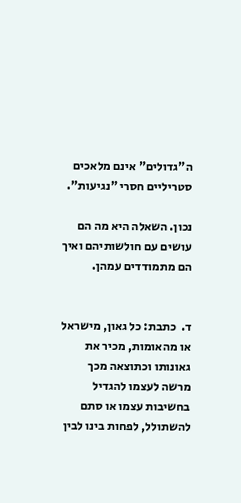ה"גדולים" אינם מלאכים סטריליים חסרי "נגיעות".

נכון. השאלה היא מה הם עושים עם חולשותיהם ואיך הם מתמודדים עמהן.


ד.  כתבת: כל גאון, מישראל או מהאומות, מכיר את גאונותו וכתוצאה מכך מרשה לעצמו להגדיל בחשיבות עצמו או סתם להשתולל, לפחות בינו לבין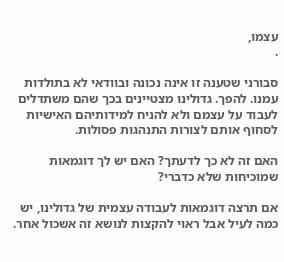עצמו,
.

סבורני שטענה זו אינה נכונה ובוודאי לא בתולדות עמנו. להפך. גדולינו מצטיינים בכך שהם משתדלים לעבוד על עצמם ולא להניח למידותיהם האישיות לסחוף אותם לצורות התנהגות פסולות.

האם זה לא כך לדעתך? האם יש לך דוגמאות שמוכיחות שלא כדברי?

אם תרצה דוגמאות לעבודה עצמית של גדולינו, יש כמה לעיל אבל ראוי להקצות לנושא זה אשכול אחר.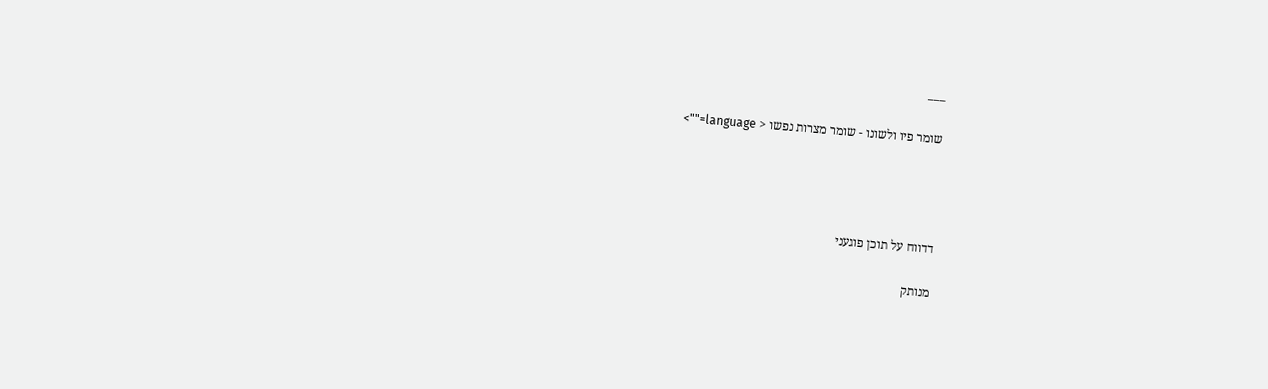___

שומר פיו ולשונו - שומר מצרות נפשו < language="">




דדווח על תוכן פוגעני

מנותק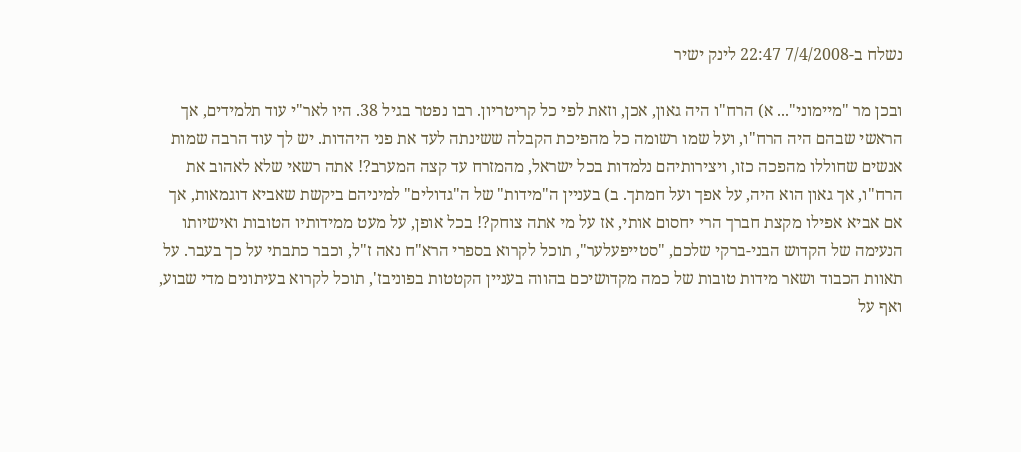נשלח ב-7/4/2008 22:47 לינק ישיר

ובכן מר "מיימוני"... א) הרח"ו היה גאון, אכן, וזאת לפי כל קריטריון. רבו נפטר בגיל 38. היו לאר"י עוד תלמידים, אך הראשי שבהם היה הרח"ו, ועל שמו רשומה כל מהפיכת הקבלה ששינתה לעד את פני היהדות. יש לך עוד הרבה שמות אנשים שחוללו מהפכה כזו, ויצירותיהם נלמדות בכל ישראל, מהמזרח עד קצה המערב?! אתה רשאי שלא לאהוב את הרח"ו, אך גאון הוא היה, על אפך ועל חמתך. ב) בעניין ה"מידות" של ה"גדולים" למיניהם ביקשת שאביא דוגמאות, אך אם אביא אפילו מקצת חברך הרי יחסום אותי, אז על מי אתה צוחק?! בכל אופן, על מעט ממידותיו הטובות ואישיותו הנעימה של הקדוש הבני-ברקי שלכם, "סטייפעלער", תוכל לקרוא בספרי הרא"ח נאה ז"ל, וכבר כתבתי על כך בעבר. על תאוות הכבוד ושאר מידות טובות של כמה מקדושיכם בהווה בעניין הקטטות בפוניבז', תוכל לקרוא בעיתונים מדי שבוע, ואף על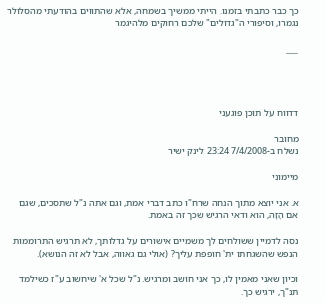כך כבר כתבתי בזמנו. הייתי ממשיך בשמחה, אלא שהתווים בהודעתי מהסלולר נגמרו, וסיפורי ה"גדולים" שלכם רחוקים מלהיגמר

___




דדווח על תוכן פוגעני

מחובר
נשלח ב-7/4/2008 23:24 לינק ישיר

מיימוני

א. אני יוצא מתוך הנחה שרח"ו כתב דברי אמת, וגם אתה נ"ל שתסכים, שגם אם הָזָה, הוא ודאי הרגיש שכך זה באמת.

נסה לדמיין ששולחים לך משמיים אישורים על גדלותך, לא תרגיש התרוממות הנפש שהשגחתו ית' חופפת עליך? (אולי גם גאווה, אבל לא זה הנושא).

וכיון שאני מאמין לו, כך אני חושב ומרגיש. נ"ל שכל א' שיחשוב ע"ז כשילמד תנ"ך, ירגיש כך.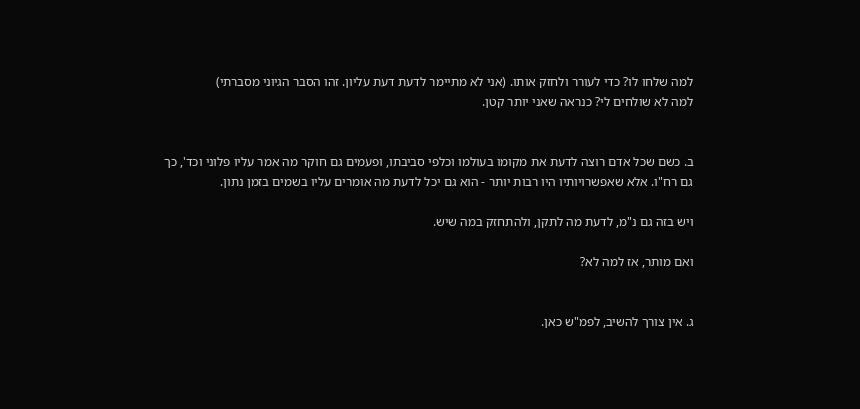למה שלחו לו? כדי לעורר ולחזק אותו. (אני לא מתיימר לדעת דעת עליון. זהו הסבר הגיוני מסברתי)
למה לא שולחים לי? כנראה שאני יותר קטן.


ב. כשם שכל אדם רוצה לדעת את מקומו בעולמו וכלפי סביבתו, ופעמים גם חוקר מה אמר עליו פלוני וכד', כך גם רח"ו. אלא שאפשרויותיו היו רבות יותר - הוא גם יכל לדעת מה אומרים עליו בשמים בזמן נתון.

ויש בזה גם נ"מ, לדעת מה לתקן, ולהתחזק במה שיש.

ואם מותר, אז למה לא?


ג. אין צורך להשיב, לפמ"ש כאן.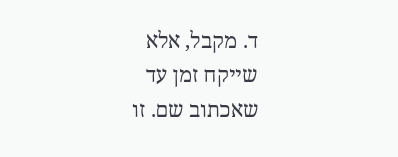ד. מקבל, אלא שייקח זמן עד שאכתוב שם. זו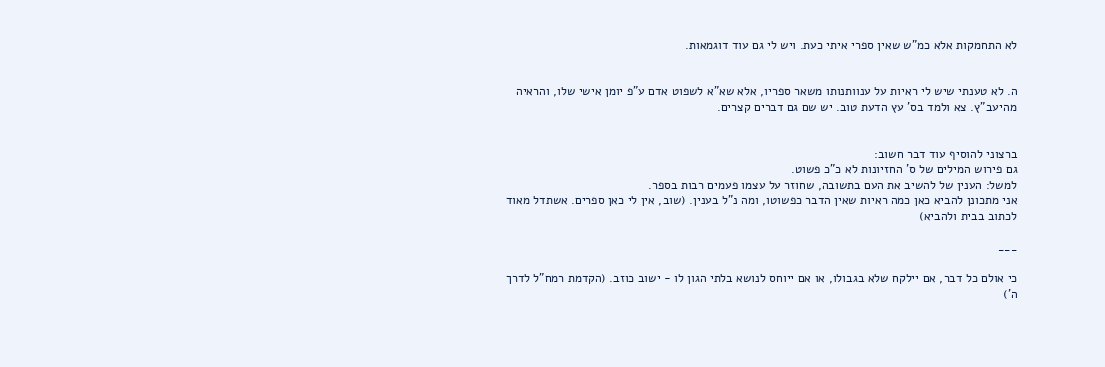לא התחמקות אלא כמ"ש שאין ספרי איתי כעת. ויש לי גם עוד דוגמאות.


ה. לא טענתי שיש לי ראיות על ענוותנותו משאר ספריו, אלא שא"א לשפוט אדם ע"פ יומן אישי שלו, והראיה מהיעב"ץ. צא ולמד בס' עץ הדעת טוב. יש שם גם דברים קצרים.


ברצוני להוסיף עוד דבר חשוב:
גם פירוש המילים של ס' החזיונות לא כ"כ פשוט.
למשל: הענין של להשיב את העם בתשובה, שחוזר על עצמו פעמים רבות בספר.
אני מתכונן להביא כאן כמה ראיות שאין הדבר כפשוטו, ומה נ"ל בענין. (שוב, אין לי כאן ספרים. אשתדל מאוד לכתוב בבית ולהביא)

___

כי אולם כל דבר, אם יילקח שלא בגבולו, או אם ייוחס לנושא בלתי הגון לו - ישוב כוזב. (הקדמת רמח"ל לדרך ה')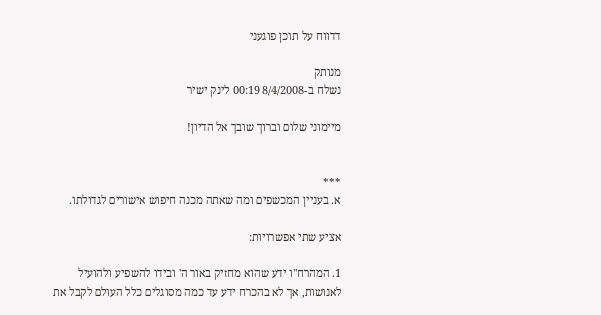דדווח על תוכן פוגעני

מנותק
נשלח ב-8/4/2008 00:19 לינק ישיר

מיימוני שלום וברוך שובך אל הדיון!


***
א. בעניין המכשפים ומה שאתה מכנה חיפוש אישורים לגדולתו.

אציע שתי אפשרויות:

1. המהרח"ו ידע שהוא מחזיק באור ה' ובידו להשפיע ולהועיל לאנושות, אך לא בהכרח ידע עד כמה מסוגלים כלל העולם לקבל את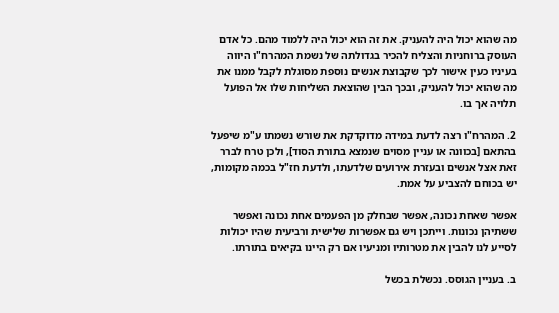מה שהוא יכול היה להעניק. את זה הוא יכול היה ללמוד מהם. כל אדם העוסק ברוחניות והצליח להכיר בגדולתה של נשמת המהרח"ו היווה בעיניו כעין אישור לכך שקבוצת אנשים נוספת מסוגלת לקבל ממנו את מה שהוא יכול להעניק, ובכך הבין שהוצאת השליחות שלו אל הפועל תלויה אך בו.

2. המהרח"ו רצה לדעת במידה מדוקדקת את שורש נשמתו ע"מ שיפעל בהתאם [בכוונה או עניין מסוים שנמצא בתורת הסוד], ולכן טרח לברר זאת אצל אנשים ובעזרת אירועים שלדעתו, ולדעת חז"ל בכמה מקומות, יש בכוחם להצביע על אמת.

אפשר שאחת נכונה, אפשר שבחלק מן הפעמים אחת נכונה ואפשר ששתיהן נכונות. וייתכן ויש גם אפשרות שלישית ורביעית שהיו יכולות לסייע לנו להבין את מטרותיו ומניעיו אם רק היינו בקיאים בתורתו.

ב. בעניין הגוסס. נכשלת בכשל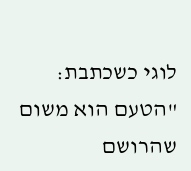לוגי כשכתבת: "הטעם הוא משום שהרושם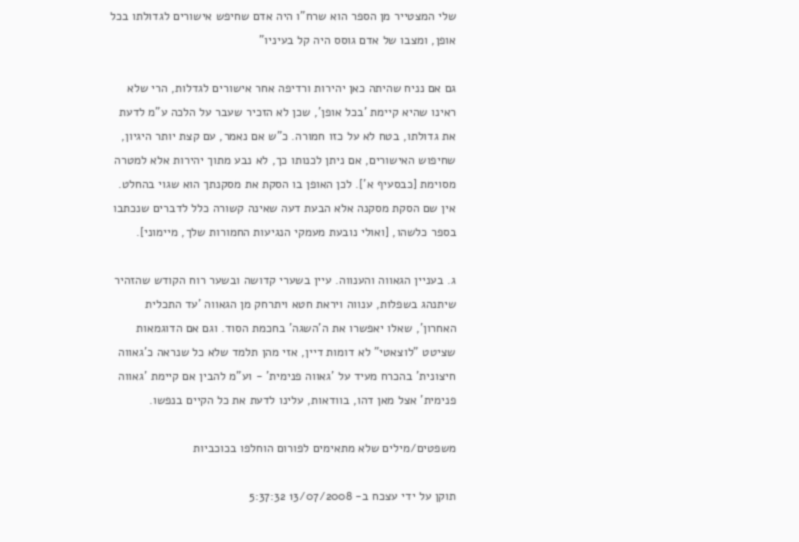שלי המצטייר מן הספר הוא שרח"ו היה אדם שחיפש אישורים לגדולתו בכל אופן, ומצבו של אדם גוסס היה קל בעיניו"

גם אם נניח שהיתה כאן יהירות ורדיפה אחר אישורים לגדלות, הרי שלא ראינו שהיא קיימת 'בכל אופן', שכן לא הזכיר שעבר על הלכה ע"מ לדעת את גדולתו, בטח לא על כזו חמורה. כ"ש אם נאמר, עם קצת יותר היגיון, שחיפוש האישורים, אם ניתן לכנותו כך, לא נבע מתוך יהירות אלא למטרה מסוימת [כבסעיף א']. לכן האופן בו הסקת את מסקנתך הוא שגוי בהחלט. אין שם הסקת מסקנה אלא הבעת דעה שאינה קשורה כלל לדברים שנכתבו בספר כלשהו, [ואולי נובעת מעמקי הנגיעות החמורות שלך, מיימוני].

ג. בעניין הגאווה והענווה. עיין בשערי קדושה ובשער רוח הקודש שהזהיר שיתנהג בשפלות, ענווה ויראת חטא ויתרחק מן הגאווה 'עד התכלית האחרון', שאלו יאפשרו את ה'השגה' בחכמת הסוד. וגם אם הדוגמאות שציטט "לוצאטי" לא דומות דיין, אזי מהן תלמד שלא כל שנראה כ'גאווה חיצונית' בהכרח מעיד על 'גאווה פנימית' - וע"מ להבין אם קיימת 'גאווה פנימית' אצל מאן דהו, בוודאות, עלינו לדעת את כל הקיים בנפשו.

משפטים/מילים שלא מתאימים לפורום הוחלפו בכוכביות

תוקן על ידי עצכח ב- 13/07/2008 5:37:32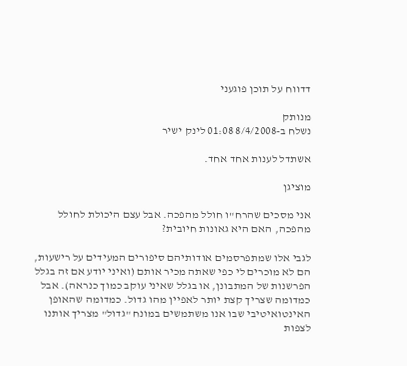דדווח על תוכן פוגעני

מנותק
נשלח ב-8/4/2008 01:08 לינק ישיר

אשתדל לענות אחד אחד.

מוציגן

אני מסכים שהרח"ו חולל מהפכה. אבל עצם היכולת לחולל מהפכה, האם היא גאונות חיובית?

לגבי אלו שמתפרסמים אודותיהם סיפורים המעידים על רישעות, הם לא מוכרים לי כפי שאתה מכיר אותם (ואיני יודע אם זה בגלל הפרשנות של המתבונן, או בגלל שאיני עוקב כמוך כנראה). אבל כמדומה שצריך קצת יותר לאפיין מהו גדול. כמדומה שהאופן האינטואיטיבי שבו אנו משתמשים במונח "גדול" מצריך אותנו לצפות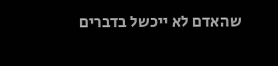שהאדם לא ייכשל בדברים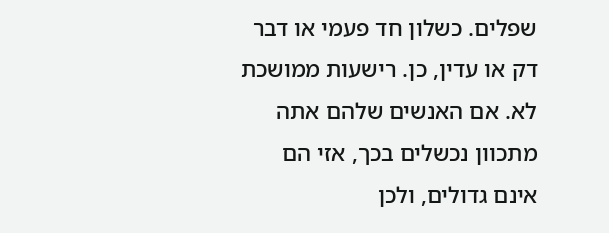שפלים. כשלון חד פעמי או דבר דק או עדין, כן. רישעות ממושכת לא. אם האנשים שלהם אתה מתכוון נכשלים בכך, אזי הם אינם גדולים, ולכן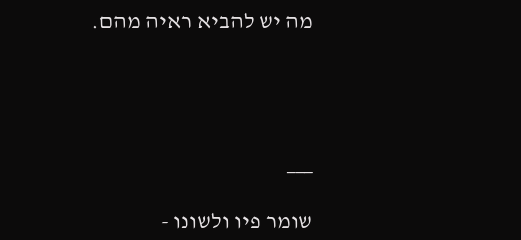מה יש להביא ראיה מהם.




___

שומר פיו ולשונו -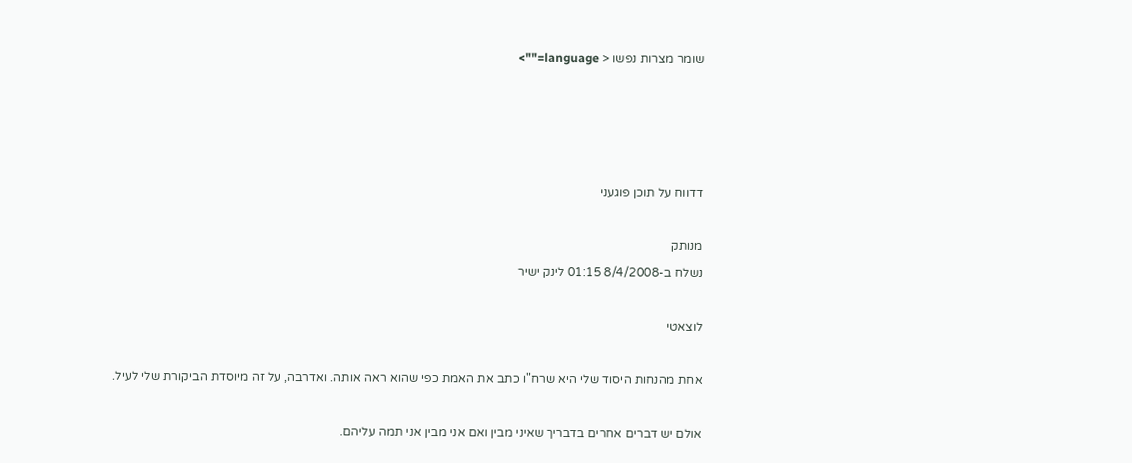שומר מצרות נפשו < language="">




דדווח על תוכן פוגעני

מנותק
נשלח ב-8/4/2008 01:15 לינק ישיר

לוצאטי

אחת מהנחות היסוד שלי היא שרח"ו כתב את האמת כפי שהוא ראה אותה. ואדרבה, על זה מיוסדת הביקורת שלי לעיל.

אולם יש דברים אחרים בדבריך שאיני מבין ואם אני מבין אני תמה עליהם.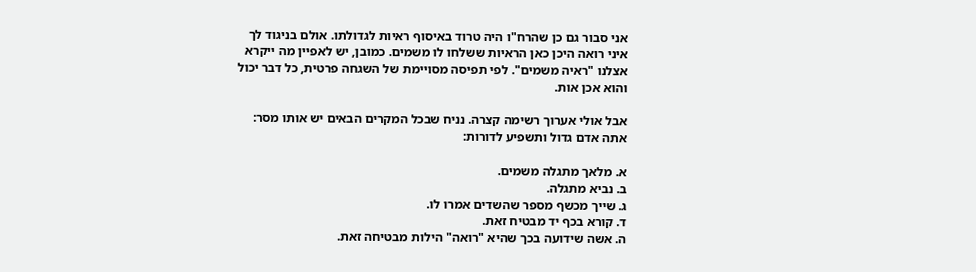אני סבור גם כן שהרח"ו היה טרוד באיסוף ראיות לגדולתו. אולם בניגוד לך איני רואה היכן כאן הראיות ששלחו לו משמים. כמובן, יש לאפיין מה ייקרא אצלנו "ראיה משמים". לפי תפיסה מסויימת של השגחה פרטית, כל דבר יכול והוא אכן אות.

אבל אולי אערוך רשימה קצרה. נניח שבכל המקרים הבאים יש אותו מסר: אתה אדם גדול ותשפיע לדורות:

א. מלאך מתגלה משמים.
ב. נביא מתגלה.
ג. שייך מכשף מספר שהשדים אמרו לו.
ד. קורא בכף יד מבטיח זאת.
ה. אשה שידועה בכך שהיא "רואה" הילות מבטיחה זאת.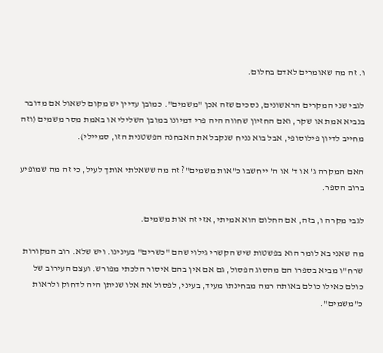ו. זה מה שאומרים לאדם בחלום.

לגבי שני המקרים הראשונים, נסכים שזה אכן "משמים". כמובן עדיין יש מקום לשאול אם מדובר בנביא אמת או שקר, ואם החזיון שחווה היה פרי דמיונו במובן השלילי או באמת מסר משמים (וזה מחייב לדיון פילוסופי, אבל בוא נניח שנקבל את האבחנה הפשטנית הזו, סמיילי).

האם המקרה ג' או ד' או ה' ייחשבו כ"אות משמים"? זה מה ששאלתי אותך לעיל, כי זה מה שמופיע ברוב הספר.

לגבי מקרה ו, בזה, אם החלום הוא אמיתי, אזי זה אות משמים.

מה שאני בא לומר הוא בפשטות שיש הקשרי גילוי שהם "כשרים" בעינינו. ויש שלא. רוב המקורות שרח"ו מביא בספרו הם מהסוג הפסול, גם אם אין בהם איסור הלכתי מפורש. ועצם העירוב של כולם כאילו כולם באותה רמה מבחינתו מעיד, בעיני, לפסול את אלו שניתן היה לדחוק ולראות כ"משמים".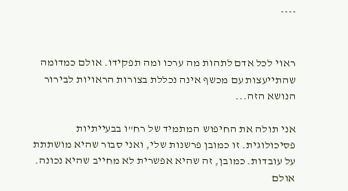****


ראוי לכל אדם לתהות מה ערכו ומה תפקידו. אולם כמדומה שהתייעצות עם מכשף אינה נכללת בצורות הראויות לבירור הנושא הזה...

אני תולה את החיפוש המתמיד של רח"ו בבעייתיות פסיכולוגית. זו כמובן פרשנות שלי, ואני סבור שהיא מושתתת על עובדות. כמובן, זה שהיא אפשרית לא מחייב שהיא נכונה. אולם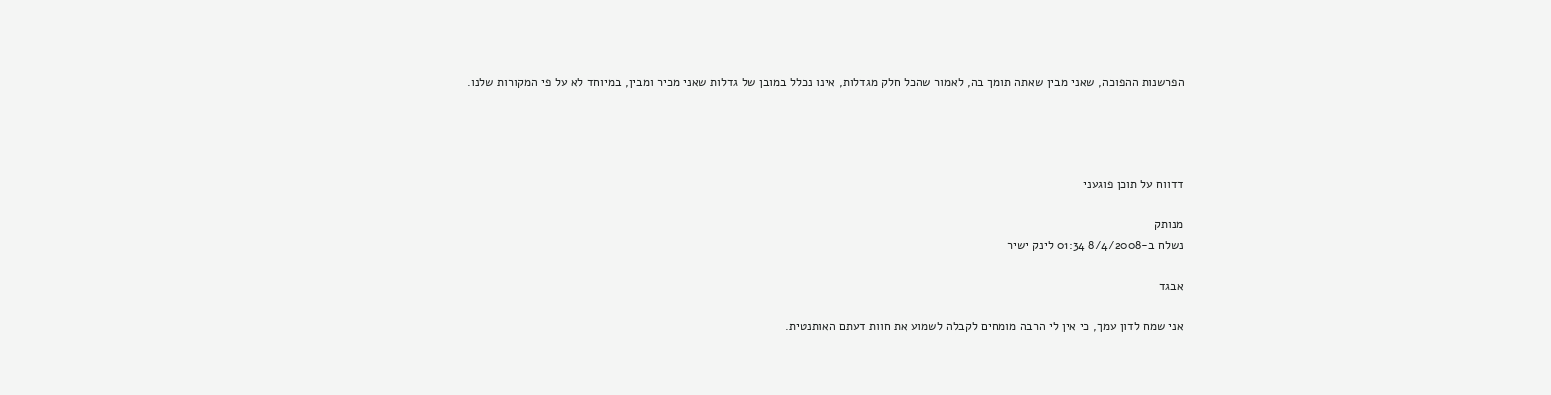הפרשנות ההפוכה, שאני מבין שאתה תומך בה, לאמור שהכל חלק מגדלות, אינו נכלל במובן של גדלות שאני מכיר ומבין, במיוחד לא על פי המקורות שלנו.




דדווח על תוכן פוגעני

מנותק
נשלח ב-8/4/2008 01:34 לינק ישיר

אבגד

אני שמח לדון עמך, כי אין לי הרבה מומחים לקבלה לשמוע את חוות דעתם האותנטית.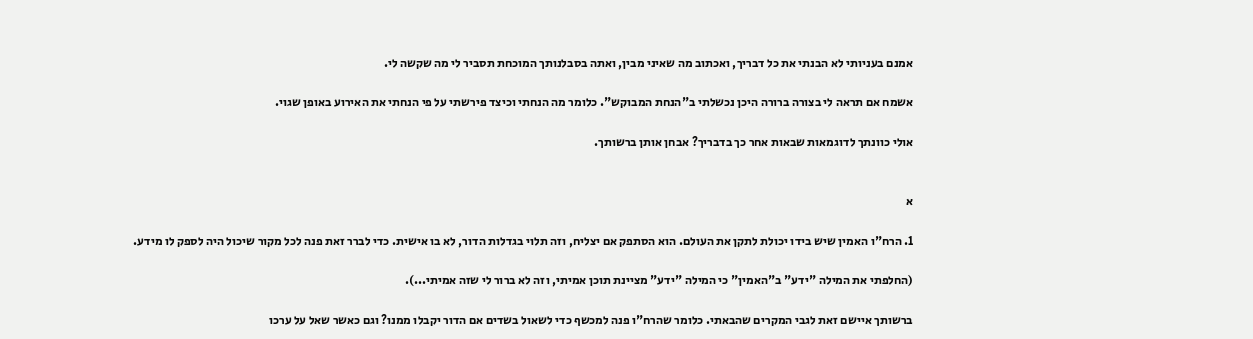אמנם בעניותי לא הבנתי את כל דבריך, ואכתוב מה שאיני מבין, ואתה בסבלנותך המוכחת תסביר לי מה שקשה לי.

אשמח אם תראה לי בצורה ברורה היכן נכשלתי ב"הנחת המבוקש". כלומר מה הנחתי וכיצד פירשתי על פי הנחתי את האירוע באופן שגוי.

אולי כוונתך לדוגמאות שבאות אחר כך בדבריך? אבחן אותן ברשותך.


א

1. הרח"ו האמין שיש בידו יכולת לתקן את העולם. הוא הסתפק אם יצליח, וזה תלוי בגדלות הדור, לא בו אישית. כדי לברר זאת פנה לכל מקור שיכול היה לספק לו מידע.

(החלפתי את המילה "ידע" ב"האמין" כי המילה "ידע" מציינת תוכן אמיתי, וזה לא ברור לי שזה אמיתי...).

ברשותך איישם זאת לגבי המקרים שהבאתי. כלומר שהרח"ו פנה למכשף כדי לשאול בשדים אם הדור יקבלו ממנו? וגם כאשר שאל על ערכו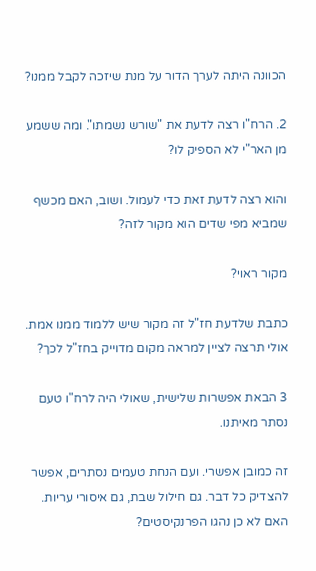הכוונה היתה לערך הדור על מנת שיזכה לקבל ממנו?

2. הרח"ו רצה לדעת את "שורש נשמתו". ומה ששמע מן האר"י לא הספיק לו?

והוא רצה לדעת זאת כדי לעמול. ושוב, האם מכשף שמביא מפי שדים הוא מקור לזה?

מקור ראוי?

כתבת שלדעת חז"ל זה מקור שיש ללמוד ממנו אמת. אולי תרצה לציין למראה מקום מדוייק בחז"ל לכך?

3 הבאת אפשרות שלישית, שאולי היה לרח"ו טעם נסתר מאיתנו.

זה כמובן אפשרי. ועם הנחת טעמים נסתרים, אפשר להצדיק כל דבר. גם חילול שבת, גם איסורי עריות. האם לא כן נהגו הפרנקיסטים?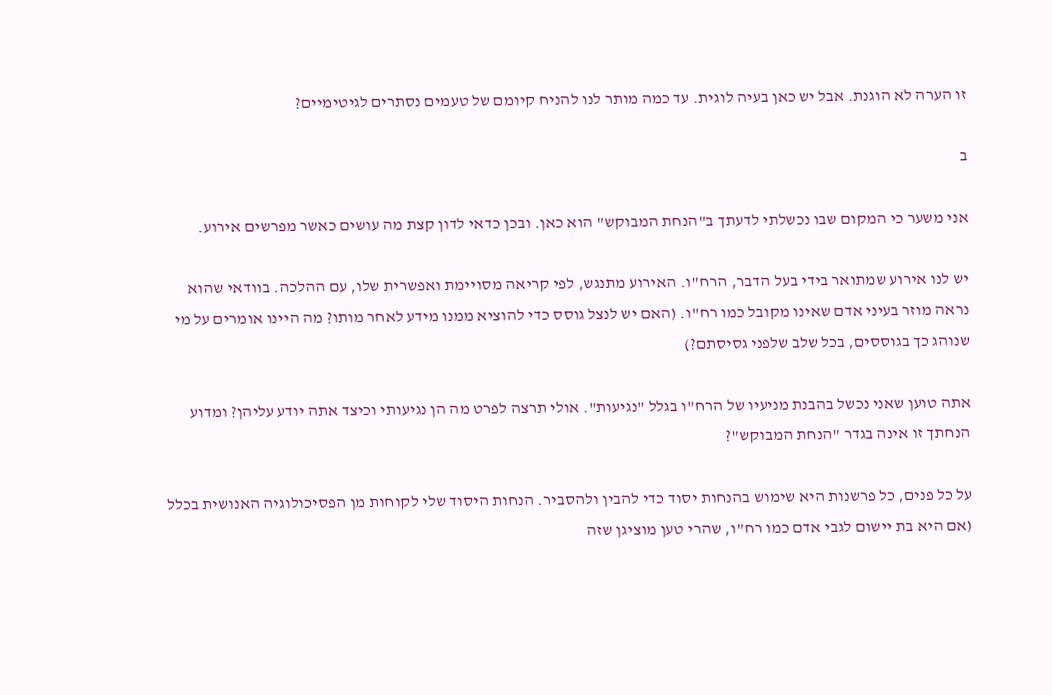זו הערה לא הוגנת. אבל יש כאן בעיה לוגית. עד כמה מותר לנו להניח קיומם של טעמים נסתרים לגיטימיים?

ב

אני משער כי המקום שבו נכשלתי לדעתך ב"הנחת המבוקש" הוא כאן. ובכן כדאי לדון קצת מה עושים כאשר מפרשים אירוע.

יש לנו אירוע שמתואר בידי בעל הדבר, הרח"ו. האירוע מתנגש, לפי קריאה מסויימת ואפשרית שלו, עם ההלכה. בוודאי שהוא נראה מוזר בעיני אדם שאינו מקובל כמו רח"ו. (האם יש לנצל גוסס כדי להוציא ממנו מידע לאחר מותו? מה היינו אומרים על מי שנוהג כך בגוססים, בכל שלב שלפני גסיסתם?)

אתה טוען שאני נכשל בהבנת מניעיו של הרח"ו בגלל "נגיעות". אולי תרצה לפרט מה הן נגיעותי וכיצד אתה יודע עליהן? ומדוע הנחתך זו אינה בגדר "הנחת המבוקש"?

על כל פנים, כל פרשנות היא שימוש בהנחות יסוד כדי להבין ולהסביר. הנחות היסוד שלי לקוחות מן הפסיכולוגיה האנושית בכלל (אם היא בת יישום לגבי אדם כמו רח"ו, שהרי טען מוציגן שזה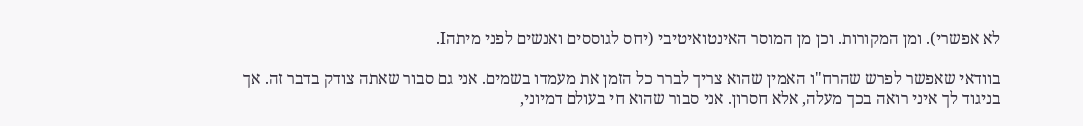לא אפשרי). ומן המקורות. וכן מן המוסר האינטואיטיבי (יחס לגוססים ואנשים לפני מיתהI.

בוודאי שאפשר לפרש שהרח"ו האמין שהוא צריך לברר כל הזמן את מעמדו בשמים. אני גם סבור שאתה צודק בדבר זה. אך בניגוד לך איני רואה בכך מעלה, אלא חסרון. אני סבור שהוא חי בעולם דמיוני,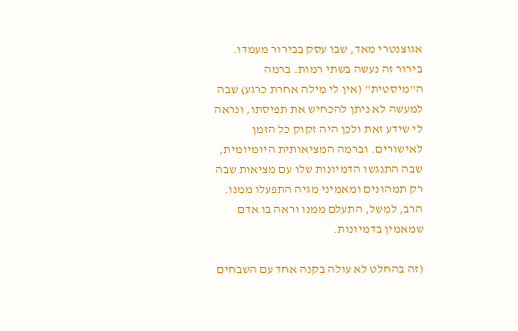אגוצנטרי מאד, שבו עסק בבירור מעמדו. בירור זה נעשה בשתי רמות. ברמה ה"מיסטית" (אין לי מילה אחרת כרגע) שבה למעשה לא ניתן להכחיש את תפיסתו, ונראה לי שידע זאת ולכן היה זקוק כל הזמן לאישורים. וברמה המציאותית היומיומית, שבה התנגשו הדמיונות שלו עם מציאות שבה רק תמהונים ומאמיני מגיה התפעלו ממנו. הרב, למשל, התעלם ממנו וראה בו אדם שמאמין בדמיונות.

(זה בהחלט לא עולה בקנה אחד עם השבחים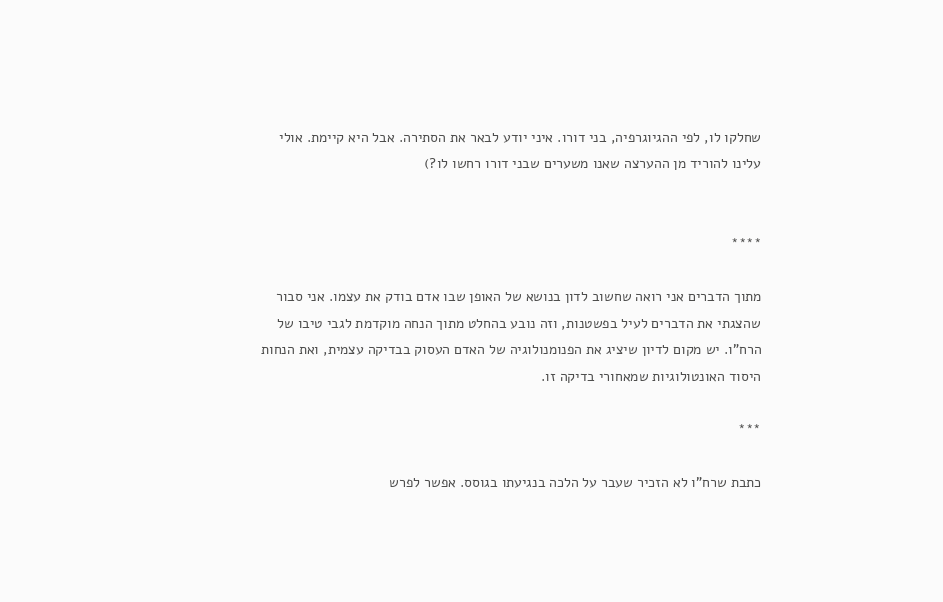שחלקו לו, לפי ההגיוגרפיה, בני דורו. איני יודע לבאר את הסתירה. אבל היא קיימת. אולי עלינו להוריד מן ההערצה שאנו משערים שבני דורו רחשו לו?)


****

מתוך הדברים אני רואה שחשוב לדון בנושא של האופן שבו אדם בודק את עצמו. אני סבור שהצגתי את הדברים לעיל בפשטנות, וזה נובע בהחלט מתוך הנחה מוקדמת לגבי טיבו של הרח"ו. יש מקום לדיון שיציג את הפנומנולוגיה של האדם העסוק בבדיקה עצמית, ואת הנחות היסוד האונטולוגיות שמאחורי בדיקה זו.

***

כתבת שרח"ו לא הזכיר שעבר על הלכה בנגיעתו בגוסס. אפשר לפרש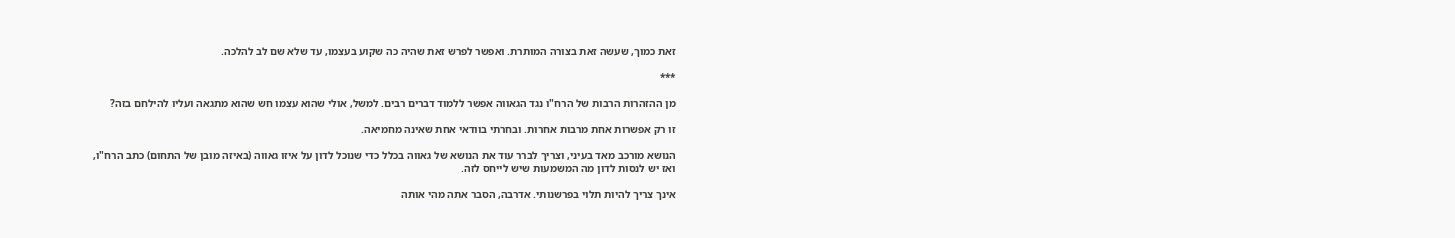זאת כמוך, שעשה זאת בצורה המותרת. ואפשר לפרש זאת שהיה כה שקוע בעצמו, עד שלא שם לב להלכה.

***

מן ההזהרות הרבות של הרח"ו נגד הגאווה אפשר ללמוד דברים רבים. למשל, אולי שהוא עצמו חש שהוא מתגאה ועליו להילחם בזה?

זו רק אפשרות אחת מרבות אחרות. ובחרתי בוודאי אחת שאינה מחמיאה.

הנושא מורכב מאד בעיני, וצריך לברר עוד את הנושא של גאווה בכלל כדי שנוכל לדון על איזו גאווה (באיזה מובן של התחום) כתב הרח"ו, ואז יש לנסות לדון מה המשמעות שיש לייחס לזה.

אינך צריך להיות תלוי בפרשנותי. אדרבה, הסבר אתה מהי אותה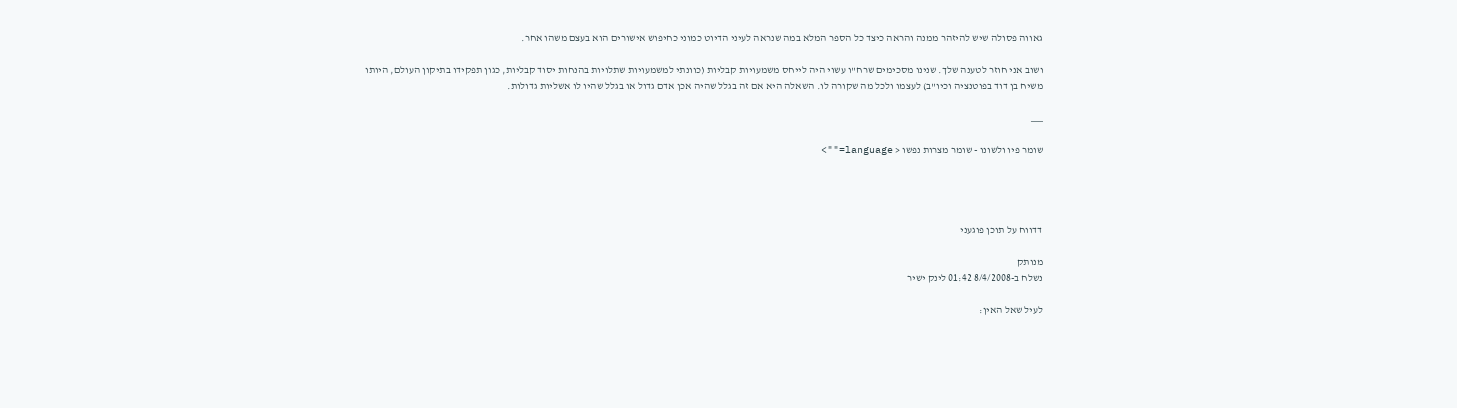גאווה פסולה שיש להיזהר ממנה והראה כיצד כל הספר המלא במה שנראה לעיני הדיוט כמוני כחיפוש אישורים הוא בעצם משהו אחר.

ושוב אני חוזר לטענה שלך. שנינו מסכימים שרח"ו עשוי היה לייחס משמעויות קבליות (כוונתי למשמעויות שתלויות בהנחות יסוד קבליות, כגון תפקידו בתיקון העולם, היותו משיח בן דוד בפוטנציה וכיו"ב) לעצמו ולכל מה שקורה לו. השאלה היא אם זה בגלל שהיה אכן אדם גדול או בגלל שהיו לו אשליות גדולות.

___

שומר פיו ולשונו - שומר מצרות נפשו < language="">




דדווח על תוכן פוגעני

מנותק
נשלח ב-8/4/2008 01:42 לינק ישיר

לעיל שאל האין: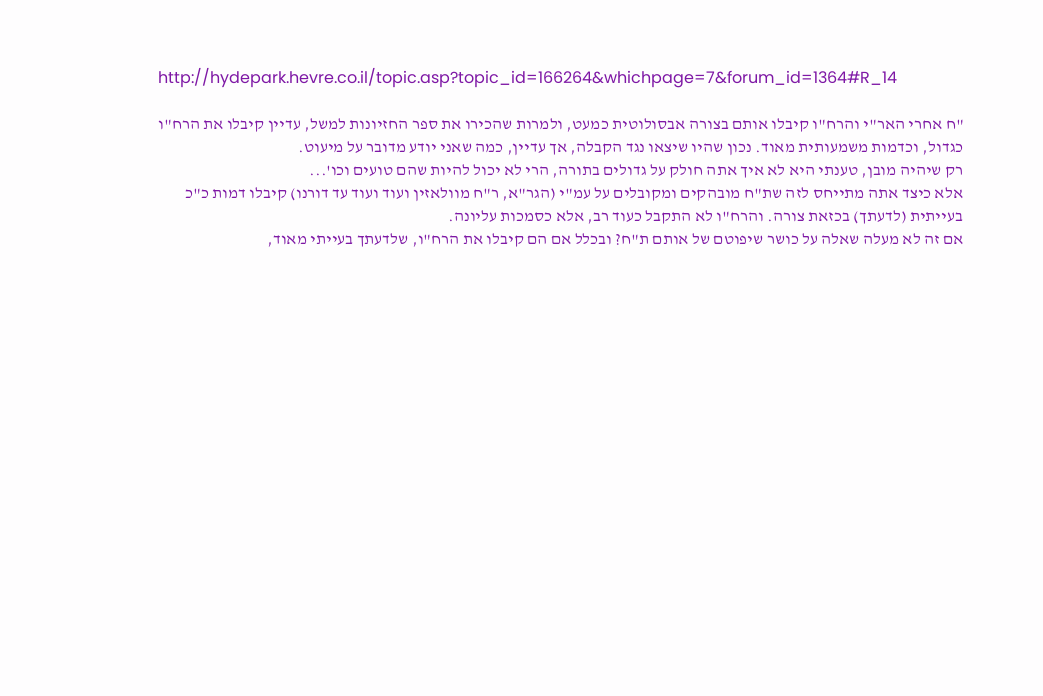http://hydepark.hevre.co.il/topic.asp?topic_id=166264&whichpage=7&forum_id=1364#R_14

"ח אחרי האר"י והרח"ו קיבלו אותם בצורה אבסולוטית כמעט, ולמרות שהכירו את ספר החזיונות למשל, עדיין קיבלו את הרח"ו כגדול, וכדמות משמעותית מאוד. נכון שהיו שיצאו נגד הקבלה, אך עדיין, כמה שאני יודע מדובר על מיעוט.
רק שיהיה מובן, טענתי היא לא איך אתה חולק על גדולים בתורה, הרי לא יכול להיות שהם טועים וכו'...
אלא כיצד אתה מתייחס לזה שת"ח מובהקים ומקובלים על עמ"י (הגר"א, ר"ח מוולאזין ועוד ועוד עד דורנו) קיבלו דמות כ"כ בעייתית (לדעתך) בכזאת צורה. והרח"ו לא התקבל כעוד רב, אלא כסמכות עליונה.
אם זה לא מעלה שאלה על כושר שיפוטם של אותם ת"ח? ובכלל אם הם קיבלו את הרח"ו, שלדעתך בעייתי מאוד,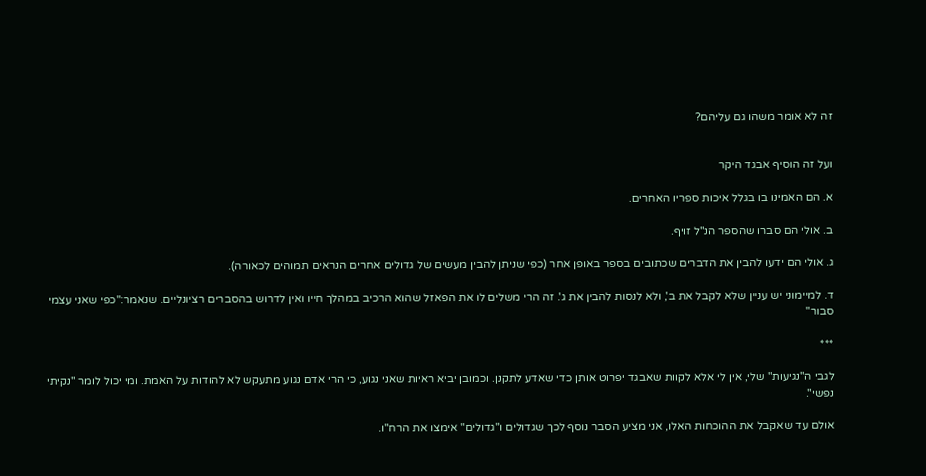זה לא אומר משהו גם עליהם?


ועל זה הוסיף אבגד היקר

א. הם האמינו בו בגלל איכות ספריו האחרים.

ב. אולי הם סברו שהספר הנ"ל זויף.

ג. אולי הם ידעו להבין את הדברים שכתובים בספר באופן אחר (כפי שניתן להבין מעשים של גדולים אחרים הנראים תמוהים לכאורה).

ד. למיימוני יש עניין שלא לקבל את ב', ולא לנסות להבין את ג'. זה הרי משלים לו את הפאזל שהוא הרכיב במהלך חייו ואין לדרוש בהסברים רציונליים. שנאמר:"כפי שאני עצמי סבור"

***

לגבי ה"נגיעות" שלי, אין לי אלא לקוות שאבגד יפרוט אותן כדי שאדע לתקנן. וכמובן יביא ראיות שאני נגוע, כי הרי אדם נגוע מתעקש לא להודות על האמת. ומי יכול לומר "נקיתי נפשי".

אולם עד שאקבל את ההוכחות האלו, אני מציע הסבר נוסף לכך שגדולים ו"גדולים" אימצו את הרח"ו.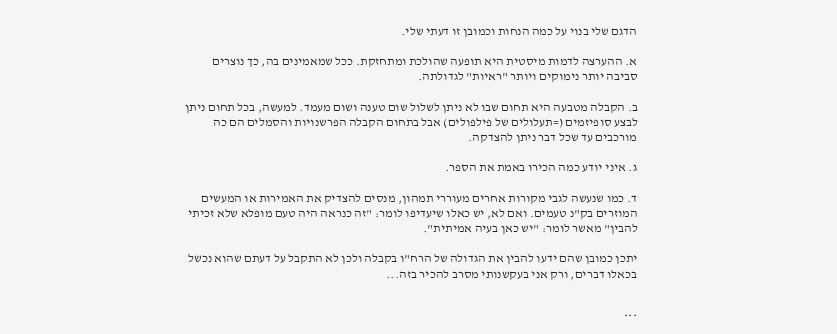הדגם שלי בנוי על כמה הנחות וכמובן זו דעתי שלי.

א. ההערצה לדמות מיסטית היא תופעה שהולכת ומתחזקת. ככל שמאמינים בה, כך נוצרים סביבה יותר נימוקים ויותר "ראיות" לגדולתה.

ב. הקבלה מטבעה היא תחום שבו לא ניתן לשלול שום טענה ושום מעמד. למעשה, בכל תחום ניתן לבצע סופיזמים (=תעלולים של פילפולים) אבל בתחום הקבלה הפרשנויות והסמלים הם כה מורכבים עד שכל דבר ניתן להצדקה.

ג. איני יודע כמה הכירו באמת את הספר.

ד. כמו שנעשה לגבי מקורות אחרים מעוררי תמהון, מנסים להצדיק את האמירות או המעשים המוזרים בק"נ טעמים. ואם לא, יש כאלו שיעדיפו לומר: "זה כנראה היה טעם מופלא שלא זכיתי להבין" מאשר לומר: "יש כאן בעיה אמיתית".

יתכן כמובן שהם ידעו להבין את הגדולה של הרח"ו בקבלה ולכן לא התקבל על דעתם שהוא נכשל בכאלו דברים, ורק אני בעקשנותי מסרב להכיר בזה...


***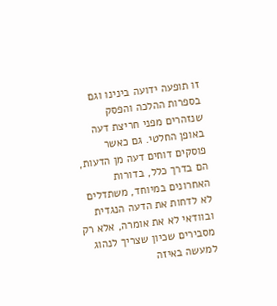זו תופעה ידועה בינינו וגם בספרות ההלכה והפסק שנזהרים מפני חריצת דעה באופן החלטי. גם כאשר פוסקים דוחים דעה מן הדעות, הם בדרך כלל, בדורות האחרונים במיוחד, משתדלים לא לדחות את הדעה הנגדית ובוודאי לא את אומרה, אלא רק מסבירים שכיון שצריך לנהוג למעשה באיזה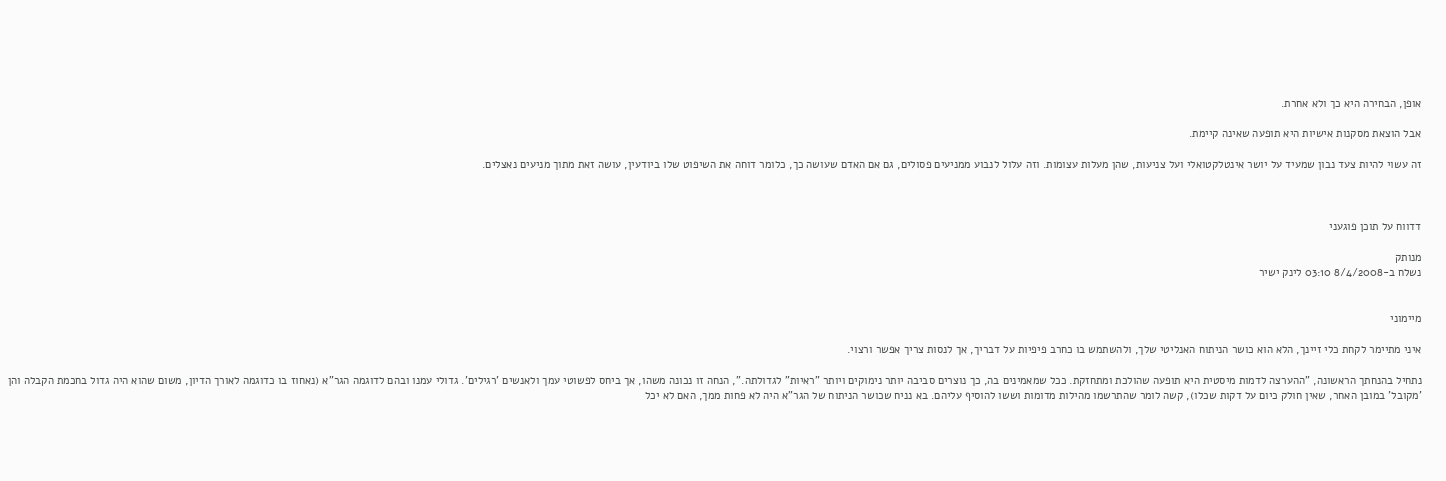אופן, הבחירה היא כך ולא אחרת.

אבל הוצאת מסקנות אישיות היא תופעה שאינה קיימת.

זה עשוי להיות צעד נבון שמעיד על יושר אינטלקטואלי ועל צניעות, שהן מעלות עצומות. וזה עלול לנבוע ממניעים פסולים, גם אם האדם שעושה כך, כלומר דוחה את השיפוט שלו ביודעין, עושה זאת מתוך מניעים נאצלים.



דדווח על תוכן פוגעני

מנותק
נשלח ב-8/4/2008 03:10 לינק ישיר


מיימוני

איני מתיימר לקחת כלי זיינך, הלא הוא כושר הניתוח האנליטי שלך, ולהשתמש בו כחרב פיפיות על דבריך, אך לנסות צריך אפשר ורצוי.

נתחיל בהנחתך הראשונה, "ההערצה לדמות מיסטית היא תופעה שהולכת ומתחזקת. ככל שמאמינים בה, כך נוצרים סביבה יותר נימוקים ויותר "ראיות" לגדולתה.", הנחה זו נכונה משהו, אך ביחס לפשוטי עמך ולאנשים 'רגילים'. גדולי עמנו ובהם לדוגמה הגר"א (נאחוז בו כדוגמה לאורך הדיון, משום שהוא היה גדול בחכמת הקבלה והן 'מקובל' במובן האחר, שאין חולק כיום על דקות שכלו), קשה לומר שהתרשמו מהילות מדומות וששו להוסיף עליהם. בא נניח שכושר הניתוח של הגר"א היה לא פחות ממך, האם לא יכל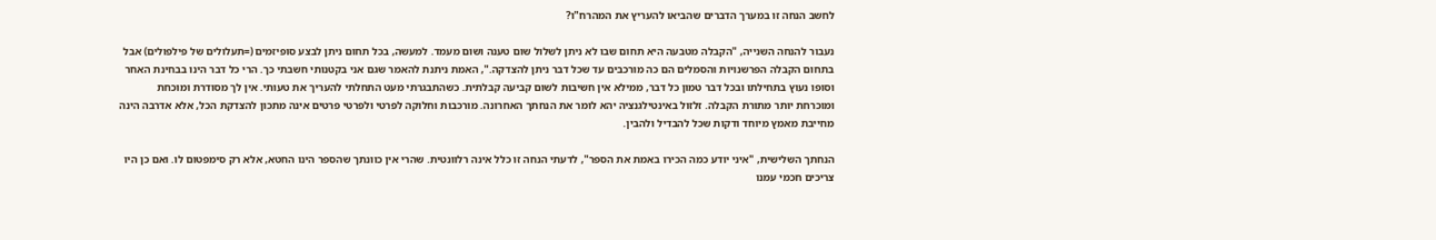לחשב הנחה זו במערך הדברים שהביאו להעריץ את המהרח"ו?

נעבור להנחה השנייה, "הקבלה מטבעה היא תחום שבו לא ניתן לשלול שום טענה ושום מעמד. למעשה, בכל תחום ניתן לבצע סופיזמים (=תעלולים של פילפולים) אבל בתחום הקבלה הפרשנויות והסמלים הם כה מורכבים עד שכל דבר ניתן להצדקה.", האמת ניתנת להאמר שגם אני בקטנותי חשבתי כך. הרי כל דבר הינו בבחינת האחר וסופו נעוץ בתחילתו ובכל דבר טמון כל דבר, ממילא אין חשיבות לשום קביעה קבלתית. כשהתבגרתי מעט התחלתי להעריך את טעותי. אין לך מסודרת ומוכחת ומוכרחת יותר מתורת הקבלה. זלזול באינטילגנציה יהא לומר את הנחתך האחרונה. מורכבות וחלוקה לפרטי ולפרטי פרטים אינה מתכון להצדקת הכל, אלא אדרבה הינה מחייבת מאמץ מיוחד ודקות שכל להבדיל ולהבין.

הנחתך השלישית, "איני יודע כמה הכירו באמת את הספר", לדעתי הנחה זו כלל אינה רלוונטית. שהרי אין כוונתך שהספר הינו החטא, אלא רק סימפטום לו. ואם כן היו צריכים חכמי עמנו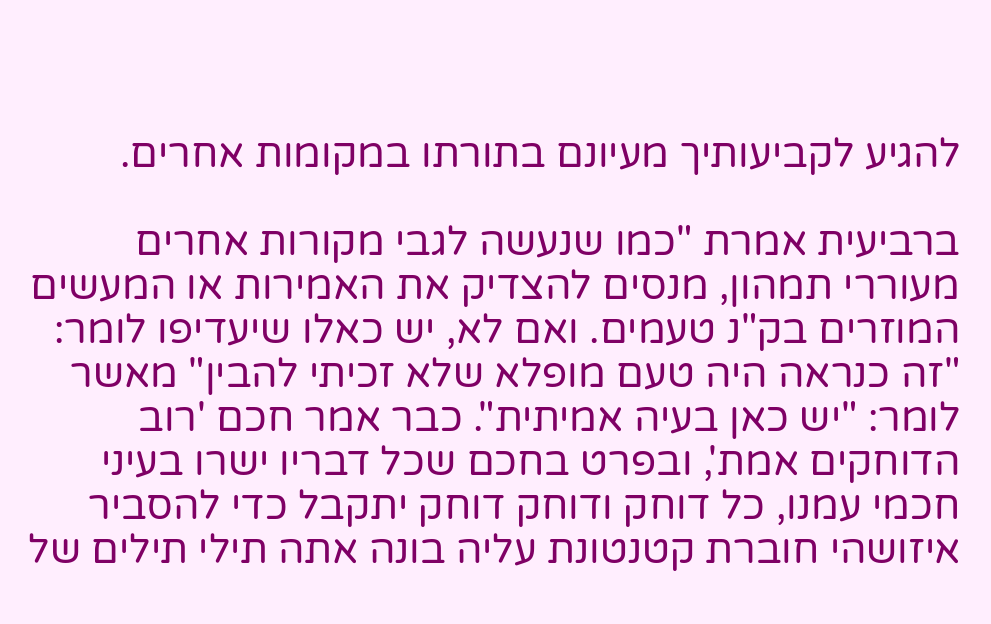להגיע לקביעותיך מעיונם בתורתו במקומות אחרים.

ברביעית אמרת "כמו שנעשה לגבי מקורות אחרים מעוררי תמהון, מנסים להצדיק את האמירות או המעשים המוזרים בק"נ טעמים. ואם לא, יש כאלו שיעדיפו לומר: "זה כנראה היה טעם מופלא שלא זכיתי להבין" מאשר לומר: "יש כאן בעיה אמיתית". כבר אמר חכם 'רוב הדוחקים אמת', ובפרט בחכם שכל דבריו ישרו בעיני חכמי עמנו, כל דוחק ודוחק דוחק יתקבל כדי להסביר איזושהי חוברת קטנטונת עליה בונה אתה תילי תילים של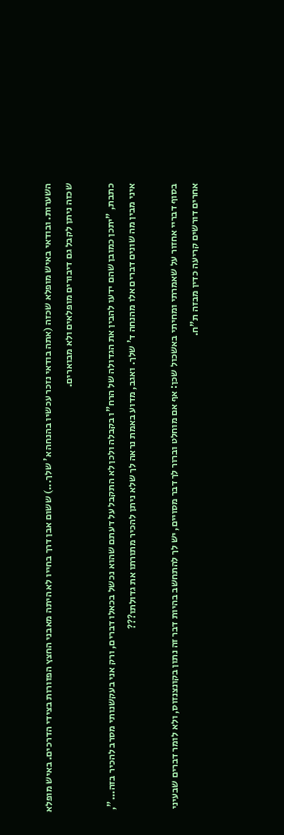השערות. ובודאי באיש מופלא שכזה (אתה בודאי נזכר עכשיו בהנחה א' שלך...) ששום אבן דרך בחייו לא היתה מאבני החצץ הפזורות בצידי הדרכים. באיש מופלא שכזה ניתן לקבל גם דיבורים מופלאים ולא מבוארים.

כתבת, "יתכן כמובן שהם ידעו להבין את הגדולה של הרח"ו בקבלה ולכן לא התקבל על דעתם שהוא נכשל בכאלו דברים, ורק אני בעקשנותי מסרב להכיר בזה...", איני מבין מה שונים דברים אלו מהנחה ד' שלך. ואגב, מדוע באמת נראה לך שלא ניתן להכיר מתורתו את גדולתו???

בסוף דבריי אחזור על שאמרתי ומחיתי באשכול שכן: אף אם מוחלט וברור לך דבר מסויים, יש לך להתחשב בהיות דבר זה נתון בקונצנזוס, ולא לומר דברים שבעיני אחרים דורשים קריעה כדין מבזה ת"ח.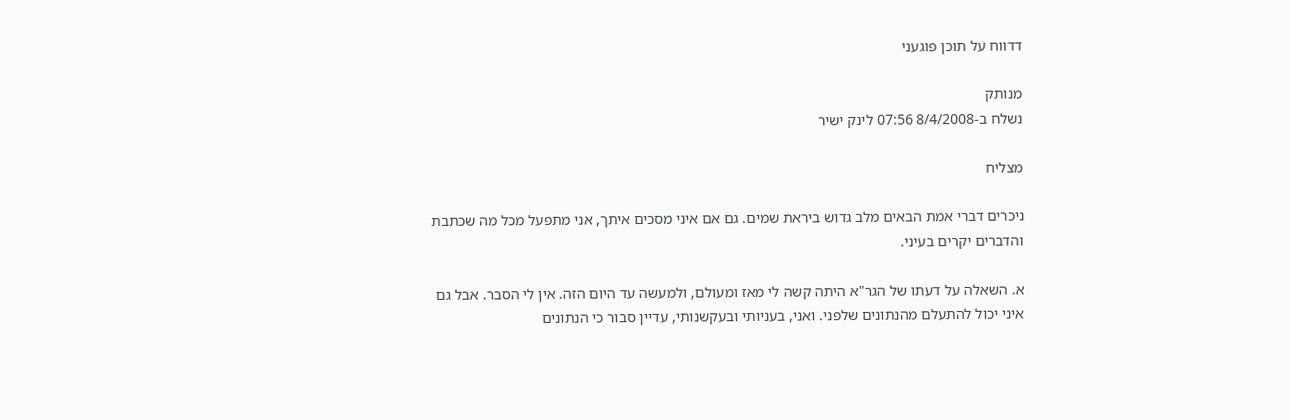דדווח על תוכן פוגעני

מנותק
נשלח ב-8/4/2008 07:56 לינק ישיר

מצליח

ניכרים דברי אמת הבאים מלב גדוש ביראת שמים. גם אם איני מסכים איתך, אני מתפעל מכל מה שכתבת והדברים יקרים בעיני.

א. השאלה על דעתו של הגר"א היתה קשה לי מאז ומעולם, ולמעשה עד היום הזה. אין לי הסבר. אבל גם איני יכול להתעלם מהנתונים שלפני. ואני, בעניותי ובעקשנותי, עדיין סבור כי הנתונים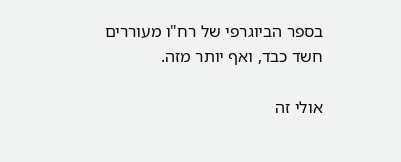בספר הביוגרפי של רח"ו מעוררים חשד כבד, ואף יותר מזה.

אולי זה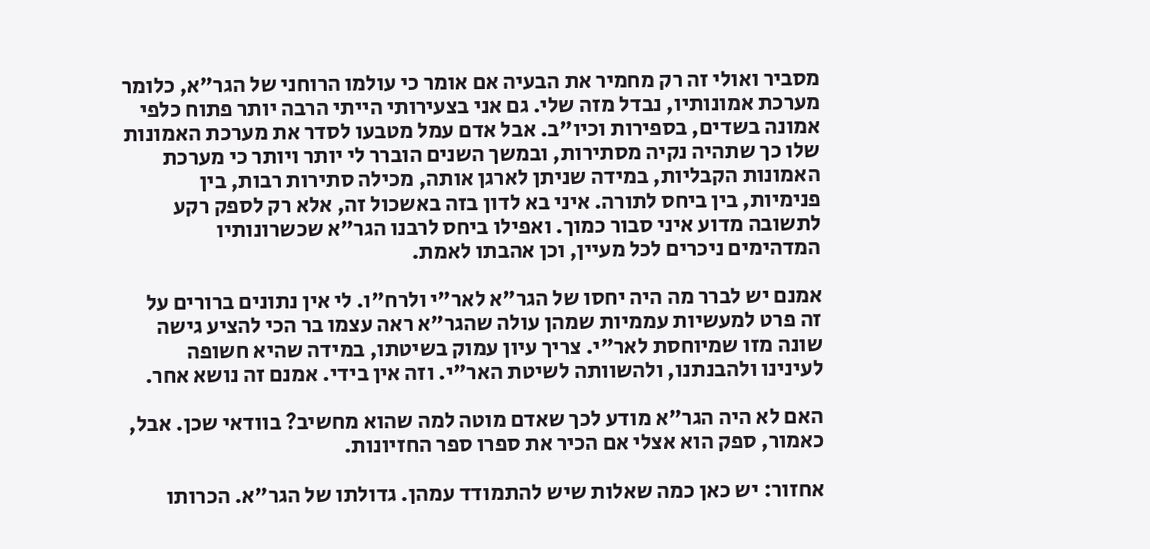מסביר ואולי זה רק מחמיר את הבעיה אם אומר כי עולמו הרוחני של הגר"א, כלומר מערכת אמונותיו, נבדל מזה שלי. גם אני בצעירותי הייתי הרבה יותר פתוח כלפי אמונה בשדים, בספירות וכיו"ב. אבל אדם עמל מטבעו לסדר את מערכת האמונות שלו כך שתהיה נקיה מסתירות, ובמשך השנים הוברר לי יותר ויותר כי מערכת האמונות הקבליות, במידה שניתן לארגן אותה, מכילה סתירות רבות, בין פנימיות, בין ביחס לתורה. איני בא לדון בזה באשכול זה, אלא רק לספק רקע לתשובה מדוע איני סבור כמוך. ואפילו ביחס לרבנו הגר"א שכשרונותיו המדהימים ניכרים לכל מעיין, וכן אהבתו לאמת.

אמנם יש לברר מה היה יחסו של הגר"א לאר"י ולרח"ו. לי אין נתונים ברורים על זה פרט למעשיות עממיות שמהן עולה שהגר"א ראה עצמו בר הכי להציע גישה שונה מזו שמיוחסת לאר"י. צריך עיון עמוק בשיטתו, במידה שהיא חשופה לעינינו ולהבנתנו, ולהשוותה לשיטת האר"י. וזה אין בידי. אמנם זה נושא אחר.

האם לא היה הגר"א מודע לכך שאדם מוטה למה שהוא מחשיב? בוודאי שכן. אבל, כאמור, ספק הוא אצלי אם הכיר את ספרו ספר החזיונות.

אחזור: יש כאן כמה שאלות שיש להתמודד עמהן. גדולתו של הגר"א. הכרותו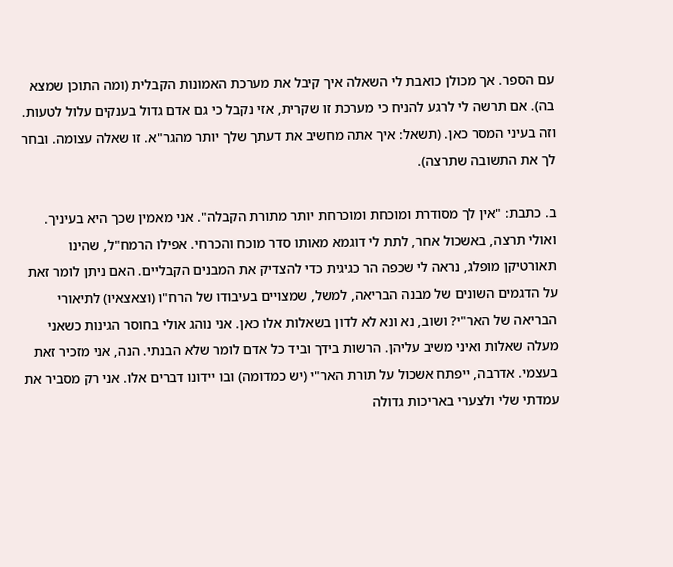עם הספר. אך מכולן כואבת לי השאלה איך קיבל את מערכת האמונות הקבלית (ומה התוכן שמצא בה). אם תרשה לי לרגע להניח כי מערכת זו שקרית, אזי נקבל כי גם אדם גדול בענקים עלול לטעות. וזה בעיני המסר כאן. (תשאל: איך אתה מחשיב את דעתך שלך יותר מהגר"א. זו שאלה עצומה. ובחר לך את התשובה שתרצה).

ב. כתבת: "אין לך מסודרת ומוכחת ומוכרחת יותר מתורת הקבלה". אני מאמין שכך היא בעיניך. ואולי תרצה, באשכול אחר, לתת לי דוגמא מאותו סדר מוכח והכרחי. אפילו הרמח"ל, שהינו תאורטיקן מופלג, נראה לי שכפה הר כגיגית כדי להצדיק את המבנים הקבליים. האם ניתן לומר זאת על הדגמים השונים של מבנה הבריאה, למשל, שמצויים בעיבודו של הרח"ו (וצאצאיו) לתיאורי הבריאה של האר"י? ושוב, נא ונא לא לדון בשאלות אלו כאן. אני נוהג אולי בחוסר הגינות כשאני מעלה שאלות ואיני משיב עליהן. הרשות בידך וביד כל אדם לומר שלא הבנתי. הנה, אני מזכיר זאת בעצמי. אדרבה, ייפתח אשכול על תורת האר"י (יש כמדומה) ובו יידונו דברים אלו. אני רק מסביר את עמדתי שלי ולצערי באריכות גדולה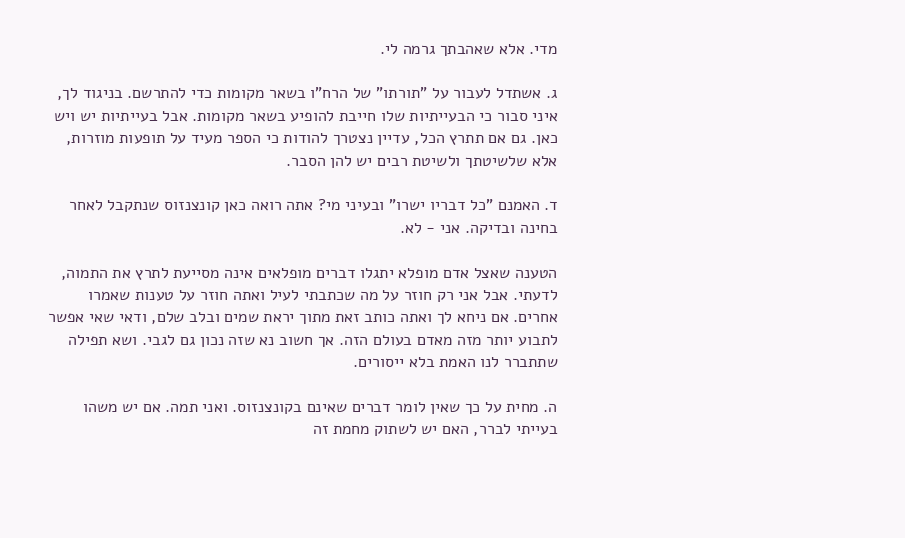מדי. אלא שאהבתך גרמה לי.

ג. אשתדל לעבור על "תורתו" של הרח"ו בשאר מקומות כדי להתרשם. בניגוד לך, איני סבור כי הבעייתיות שלו חייבת להופיע בשאר מקומות. אבל בעייתיות יש ויש כאן. גם אם תתרץ הכל, עדיין נצטרך להודות כי הספר מעיד על תופעות מוזרות, אלא שלשיטתך ולשיטת רבים יש להן הסבר.

ד. האמנם "כל דבריו ישרו" ובעיני מי? אתה רואה כאן קונצנזוס שנתקבל לאחר בחינה ובדיקה. אני - לא.

הטענה שאצל אדם מופלא יתגלו דברים מופלאים אינה מסייעת לתרץ את התמוה, לדעתי. אבל אני רק חוזר על מה שכתבתי לעיל ואתה חוזר על טענות שאמרו אחרים. אם ניחא לך ואתה כותב זאת מתוך יראת שמים ובלב שלם, ודאי שאי אפשר לתבוע יותר מזה מאדם בעולם הזה. אך חשוב נא שזה נכון גם לגבי. ושא תפילה שתתברר לנו האמת בלא ייסורים.

ה. מחית על כך שאין לומר דברים שאינם בקונצנזוס. ואני תמה. אם יש משהו בעייתי לברר, האם יש לשתוק מחמת זה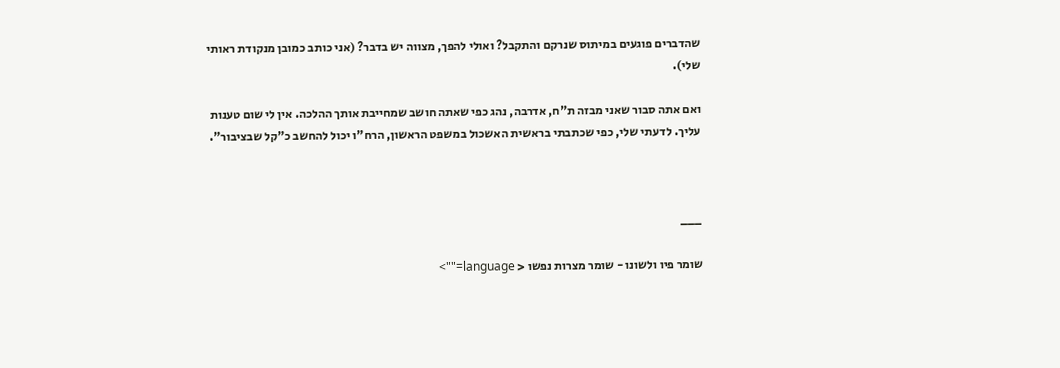שהדברים פוגעים במיתוס שנרקם והתקבל? ואולי להפך, מצווה יש בדבר? (אני כותב כמובן מנקודת ראותי שלי).

ואם אתה סבור שאני מבזה ת"ח, אדרבה, נהג כפי שאתה חושב שמחייבת אותך ההלכה. אין לי שום טענות עליך. לדעתי שלי, כפי שכתבתי בראשית האשכול במשפט הראשון, הרח"ו יכול להחשב כ"קל שבציבור".



___

שומר פיו ולשונו - שומר מצרות נפשו < language="">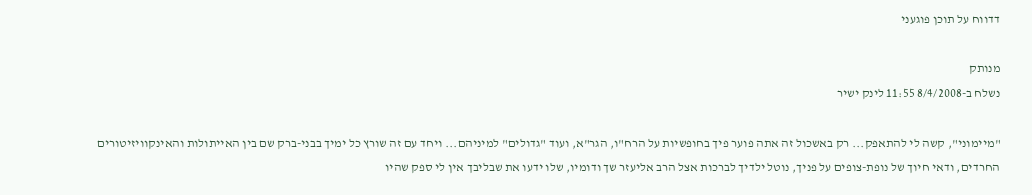דדווח על תוכן פוגעני

מנותק
נשלח ב-8/4/2008 11:55 לינק ישיר

"מיימוני", קשה לי להתאפק... רק באשכול זה אתה פוער פיך בחופשיות על הרח"ו, הגר"א, ועוד "גדולים" למיניהם... ויחד עם זה שורץ כל ימיך בבני-ברק שם בין האייתולות והאינקוויזיטורים החרדים, ודאי חיוך של נופת-צופים על פניך, נוטל ילדיך לברכות אצל הרב אליעזר שך ודומיו, שלו ידעו את שבליבך אין לי ספק שהיו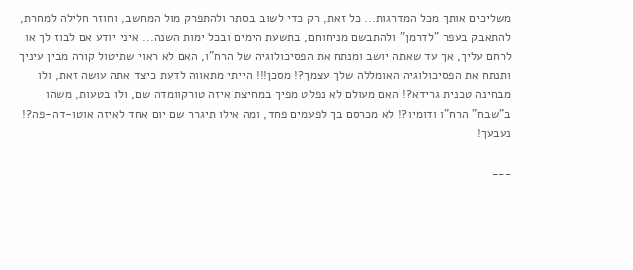משליכים אותך מכל המדרגות... כל זאת, רק כדי לשוב בסתר ולהתפרק מול המחשב, וחוזר חלילה למחרת, להתאבק בעפר "לדרמן" ולהתבשם מניחוחם, בתשעת הימים ובכל ימות השנה... איני יודע אם לבוז לך או לרחם עליך, אך עד שאתה יושב ומנתח את הפסיכולוגיה של הרח"ו, האם לא ראוי שתיטול קורה מבין עיניך ותנתח את הפסיכולוגיה האומללה שלך עצמך?! מסכן!!! הייתי מתאווה לדעת כיצד אתה עושה זאת, ולו מבחינה טכנית גרידא?! האם מעולם לא נפלט מפיך במחיצת איזה טורקוומדה שם, ולו בטעות, משהו ב"שבח" הרח"ו ודומיו?! לא מכרסם בך לפעמים פחד, ומה אילו תיגרר שם יום אחד לאיזה אוטו-דה-פה?! נעבעך!

___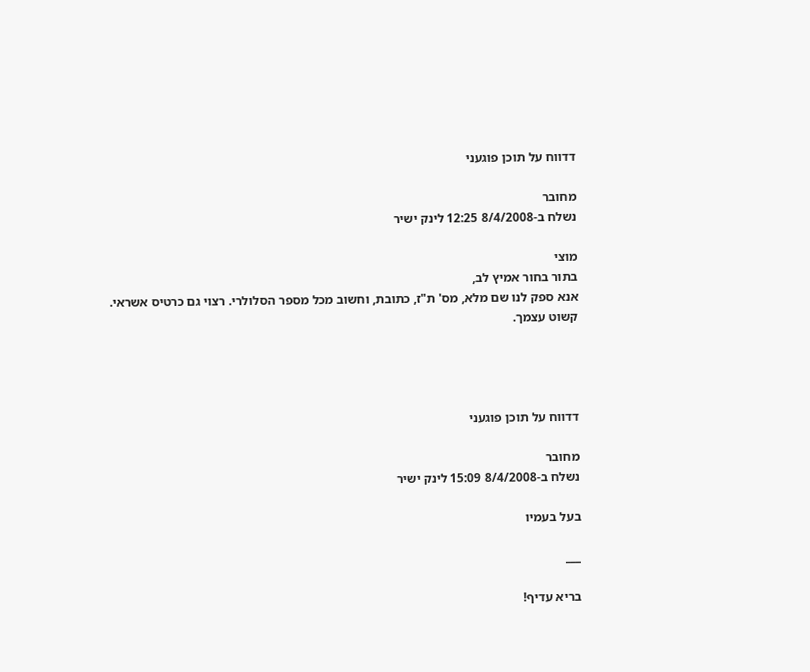דדווח על תוכן פוגעני

מחובר
נשלח ב-8/4/2008 12:25 לינק ישיר

מוצי
בתור בחור אמיץ לב,
אנא ספק לנו שם מלא, מס' ת"ז, כתובת, וחשוב מכל מספר הסלולרי. רצוי גם כרטיס אשראי.
קשוט עצמך.




דדווח על תוכן פוגעני

מחובר
נשלח ב-8/4/2008 15:09 לינק ישיר

בעל בעמיו

___

בריא עדיף!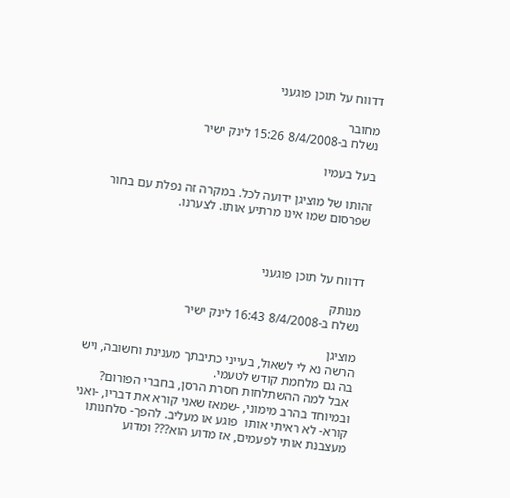דדווח על תוכן פוגעני

מחובר
נשלח ב-8/4/2008 15:26 לינק ישיר

בעל בעמיו

זהותו של מוציגן ידועה לכל. במקרה זה נפלת עם בחור שפרסום שמו אינו מרתיע אותו. לצערנו.



דדווח על תוכן פוגעני

מנותק
נשלח ב-8/4/2008 16:43 לינק ישיר

מוציגן
הרשה נא לי לשאול, בעייני כתיבתך מענינת וחשובה, ויש בה גם מלחמת קודש לטעמי.
 אבל למה ההשתלחות חסרת הרסן, בחברי הפורום? ובמיוחד בהרב מימוני, -שמאז שאני קורא את דבריו, -ואני קורא- לא ראיתי אותו  פוגע או מעליב. להפך- סלחנותו מעצבנת אותי לפעמים, אז מדוע הוא??? ומדוע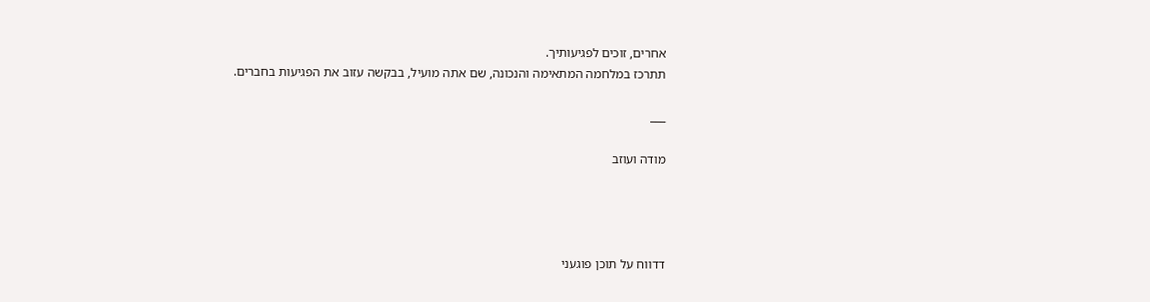אחרים, זוכים לפגיעותיך.
תתרכז במלחמה המתאימה והנכונה, שם אתה מועיל, בבקשה עזוב את הפגיעות בחברים.

___

מודה ועוזב




דדווח על תוכן פוגעני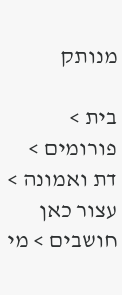מנותק

בית > פורומים > דת ואמונה > עצור כאן חושבים > מי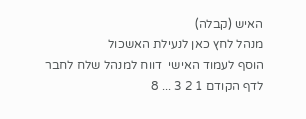האיש (קבלה)
מנהל לחץ כאן לנעילת האשכול
הוסף לעמוד האישי  דווח למנהל שלח לחבר
לדף הקודם 1 2 3 ... 8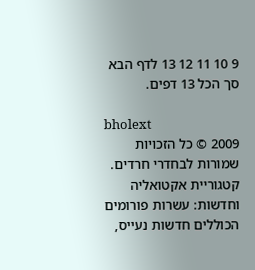9 10 11 12 13 לדף הבא סך הכל 13 דפים.

bholext
2009 © כל הזכויות שמורות לבחדרי חרדים. קטגוריית אקטואליה וחדשות: עשרות פורומים הכוללים חדשות נעייס,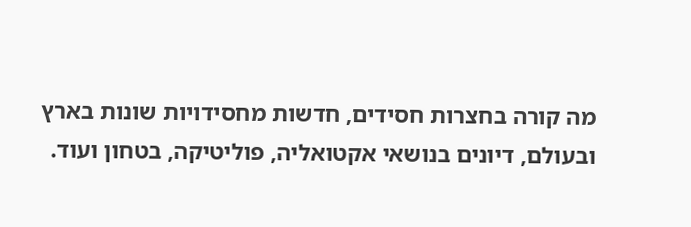מה קורה בחצרות חסידים, חדשות מחסידויות שונות בארץ ובעולם, דיונים בנושאי אקטואליה, פוליטיקה, בטחון ועוד.